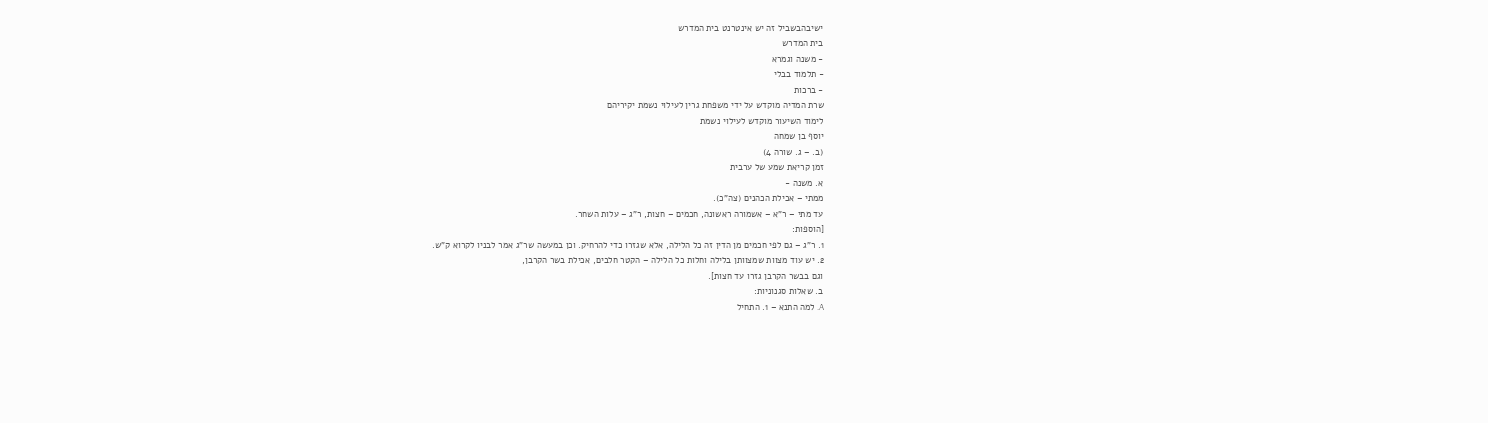ישיבהבשביל זה יש אינטרנט בית המדרש
בית המדרש
- משנה וגמרא
- תלמוד בבלי
- ברכות
שרת המדיה מוקדש על ידי משפחת גרין לעילוי נשמת יקיריהם
לימוד השיעור מוקדש לעילוי נשמת
יוסף בן שמחה
(ב. – ג. שורה 4)
זמן קריאת שמע של ערבית
א. משנה -
ממתי – אכילת הכהנים (צה"כ).
עד מתי – ר"א – אשמורה ראשונה, חכמים – חצות, ר"ג – עלות השחר.
[הוספות:
1. ר"ג – גם לפי חכמים מן הדין זה כל הלילה, אלא שגזרו כדי להרחיק. וכן במעשה שר"ג אמר לבניו לקרוא ק"ש.
2. יש עוד מצוות שמצוותן בלילה וחלות כל הלילה – הקטר חלבים, אכילת בשר הקרבן,
וגם בבשר הקרבן גזרו עד חצות].
ב. שאלות סגנוניות:
A. למה התנא – 1. התחיל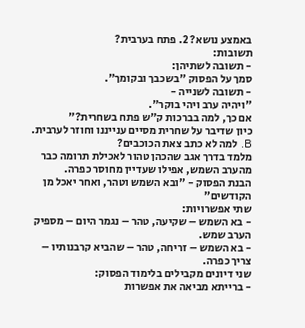באמצע נושא? 2. פתח בערבית?
תשובות:
- תשובה לשתיהן:
סמך על הפסוק "בשכבך ובקומך".
- תשובה לשנייה -
"ויהיה ערב ויהי בוקר".
אם כך, למה בברכות ק"ש פתח בשחרית?"
כיון שדיבר על שחרית מסיים ענייננו וחוזר לערבית.
B. למה לא כתב צאת הכוכבים?
מלמד בדרך אגב שהכהן טהור לאכילת תרומה כבר מהערב השמש, אפילו שעדיין מחוסר כפרה.
הבנת הפסוק - "ובא השמש וטהר, ואחר יאכל מן הקודשים"
שתי אפשרויות:
- בא השמש – שקיעה, טהר – נגמר היום – מספיק הערב שמש.
- בא השמש – זריחה, טהר – שהביא קרבנותיו – צריך כפרה.
שני דיונים מקבילים בלימוד הפסוק:
- ברייתא מביאה את אפשרות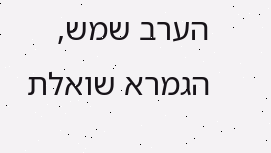הערב שמש, הגמרא שואלת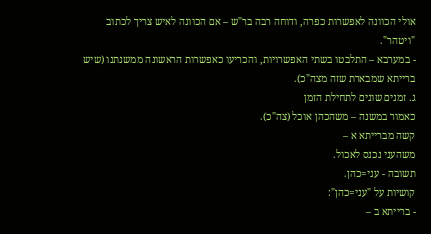אולי הכוונה לאפשרות כפרה, ודוחה רבה בר"ש – אם הכוונה לאיש צריך לכתוב "ויטהר".
- במערבא – התלבטו בשתי האפשרויות, והכריעו כאפשרות הראשונה ממשנתנו (שיש ברייתא שמבארת שזה מצה"כ).
ג. זמנים שונים לתחילת הזמן
כאמור במשנה – משהכהן אוכל (צה"כ).
קשה מברייתא א –
משהעני נכנס לאכול.
תשובה - עני=כהן.
קושיות על "עני=כהן":
- ברייתא ב –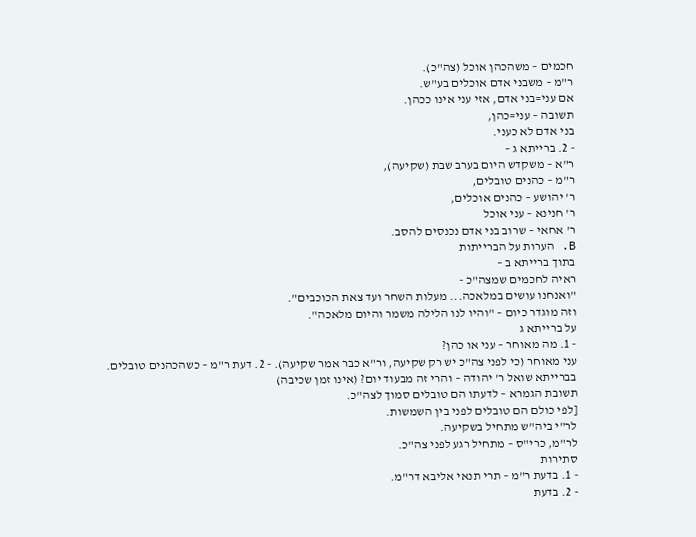חכמים – משהכהן אוכל (צה"כ).
ר"מ – משבני אדם אוכלים בע"ש.
אם עני=בני אדם, אזי עני אינו ככהן.
תשובה – עני=כהן,
בני אדם לא כעני.
- 2. ברייתא ג –
ר"א – משקדש היום בערב שבת (שקיעה),
ר"מ – כהנים טובלים,
ר' יהושע – כהנים אוכלים,
ר' חנינא – עני אוכל
ר' אחאי – שרוב בני אדם נכנסים להסב.
B. הערות על הברייתות
בתוך ברייתא ב –
ראיה לחכמים שמצה"כ -
"ואנחנו עושים במלאכה... מעלות השחר ועד צאת הכוכבים".
וזה מוגדר כיום – "והיו לנו הלילה משמר והיום מלאכה".
על ברייתא ג
- 1. מה מאוחר – עני או כהן?
עני מאוחר (כי לפני צה"כ יש רק שקיעה, ור"א כבר אמר שקיעה). - 2. דעת ר"מ – כשהכהנים טובלים.
בברייתא שואל ר' יהודה – והרי זה מבעוד יום? (אינו זמן שכיבה)
תשובת הגמרא – לדעתו הם טובלים סמוך לצה"כ.
[לפי כולם הם טובלים לפני בין השמשות.
לר"י ביה"ש מתחיל בשקיעה.
לר"מ, כרי"ס – מתחיל רגע לפני צה"כ.
סתירות
- 1. בדעת ר"מ – תרי תנאי אליבא דר"מ.
- 2. בדעת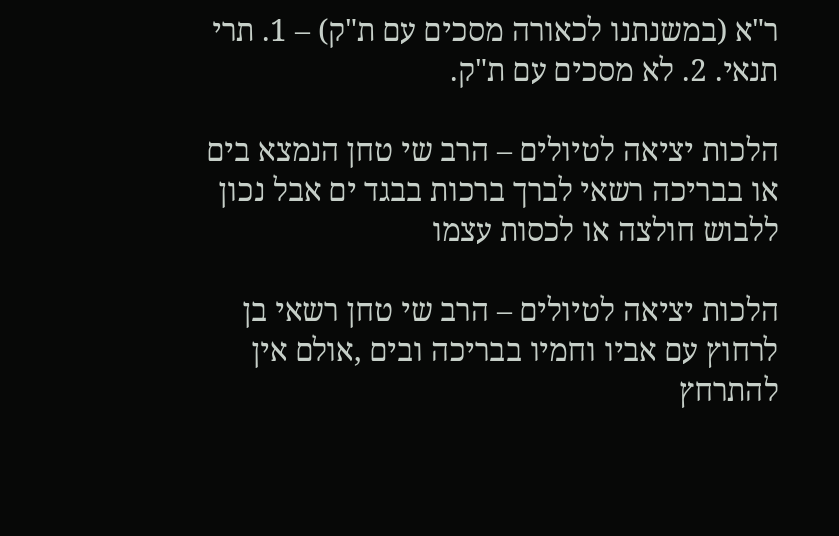ר"א (במשנתנו לכאורה מסכים עם ת"ק) – 1. תרי תנאי. 2. לא מסכים עם ת"ק.

הלכות יציאה לטיולים – הרב שי טחן הנמצא בים או בבריכה רשאי לברך ברכות בבגד ים אבל נכון ללבוש חולצה או לכסות עצמו

הלכות יציאה לטיולים – הרב שי טחן רשאי בן לרחוץ עם אביו וחמיו בבריכה ובים ,אולם אין להתרחץ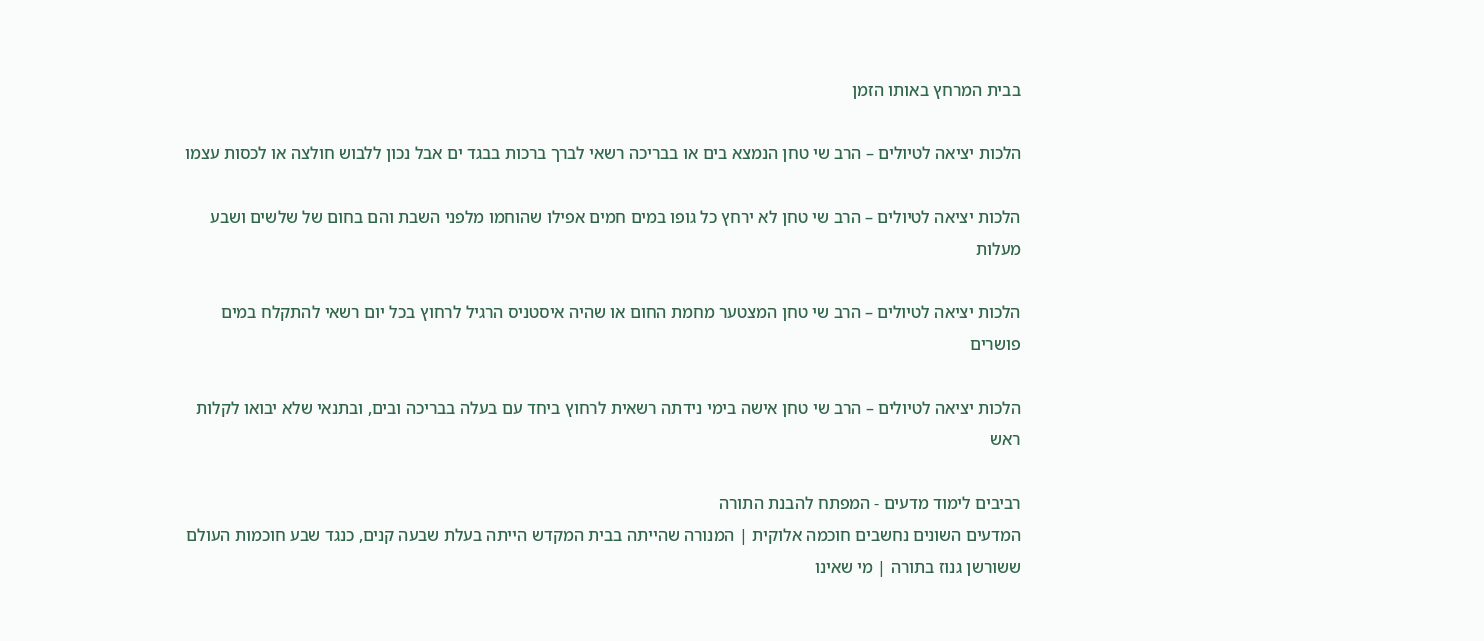בבית המרחץ באותו הזמן

הלכות יציאה לטיולים – הרב שי טחן הנמצא בים או בבריכה רשאי לברך ברכות בבגד ים אבל נכון ללבוש חולצה או לכסות עצמו

הלכות יציאה לטיולים – הרב שי טחן לא ירחץ כל גופו במים חמים אפילו שהוחמו מלפני השבת והם בחום של שלשים ושבע מעלות

הלכות יציאה לטיולים – הרב שי טחן המצטער מחמת החום או שהיה איסטניס הרגיל לרחוץ בכל יום רשאי להתקלח במים פושרים

הלכות יציאה לטיולים – הרב שי טחן אישה בימי נידתה רשאית לרחוץ ביחד עם בעלה בבריכה ובים, ובתנאי שלא יבואו לקלות ראש

רביבים לימוד מדעים - המפתח להבנת התורה
המדעים השונים נחשבים חוכמה אלוקית | המנורה שהייתה בבית המקדש הייתה בעלת שבעה קנים, כנגד שבע חוכמות העולם ששורשן גנוז בתורה | מי שאינו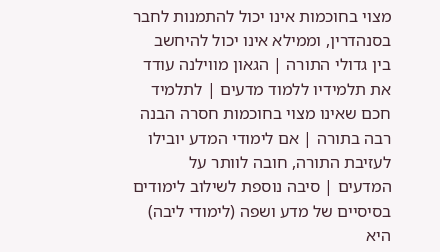מצוי בחוכמות אינו יכול להתמנות לחבר בסנהדרין, וממילא אינו יכול להיחשב בין גדולי התורה | הגאון מווילנה עודד את תלמידיו ללמוד מדעים | לתלמיד חכם שאינו מצוי בחוכמות חסרה הבנה רבה בתורה | אם לימודי המדע יובילו לעזיבת התורה, חובה לוותר על המדעים | סיבה נוספת לשילוב לימודים בסיסיים של מדע ושפה (לימודי ליבה) היא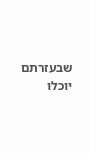שבעזרתם יוכלו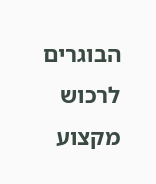הבוגרים לרכוש מקצוע